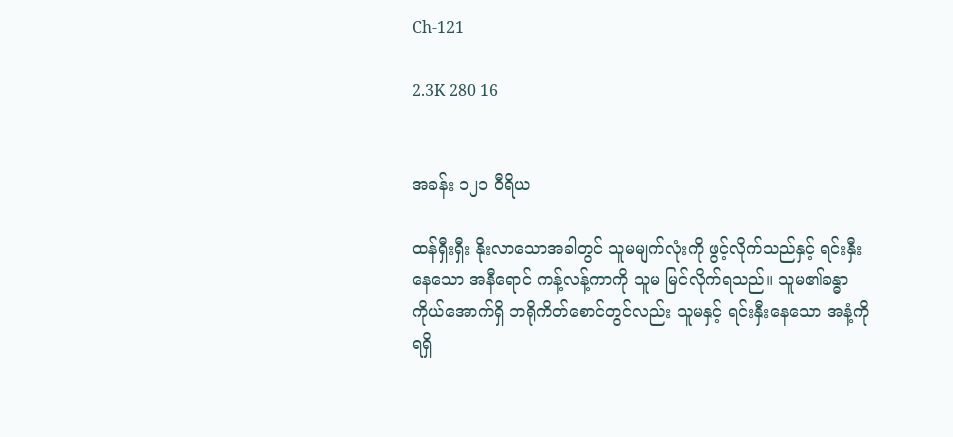Ch-121

2.3K 280 16


အခန်း ၁၂၁ ဝီရိယ

ထန်ရှီးရှီး နိုးလာသောအခါတွင် သူမမျက်လုံးကို ဖွင့်လိုက်သည်နှင့် ရင်းနှီးနေသော အနီရောင် ကန့်လန့်ကာကို သူမ မြင်လိုက်ရသည်။ သူမ၏ခန္ဓာကိုယ်အောက်ရှိ ဘရိုကိတ်စောင်တွင်လည်း သူမနှင့် ရင်းနှီးနေသော အနံ့ကို ရရှိ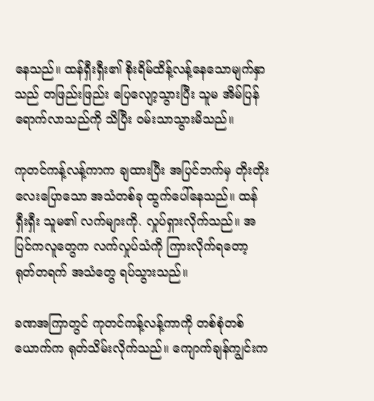နေသည်။ ထန်ရှီးရှီး၏ စိုးရိမ်ထိန့်လန့်နေသောမျက်နှာသည် တဖြည်းဖြည်း ပြေလျော့သွားပြီး သူမ အိမ်ပြန်ရောက်လာသည်ကို သိပြီး ဝမ်းသာသွားမိသည်။

ကုတင်ကန့်လန့်ကာက ချထားပြီး အပြင်ဘက်မှ တိုးတိုးလေးပြောသော အသံတစ်ခု ထွက်ပေါ်နေသည်။ ထန်ရှီးရှီး သူမ၏ လက်များကို. လှုပ်ရှားလိုက်သည်။ အပြင်ကလူတွေက လက်လှုပ်သံကို ကြားလိုက်ရတော့ ရုတ်တရက် အသံတွေ ရပ်သွားသည်။

ခဏအကြာတွင် ကုတင်ကန့်လန့်ကာကို တစ်စုံတစ်ယောက်က ရုတ်သိမ်းလိုက်သည်။ ကျောက်ချန်ကျွင်းက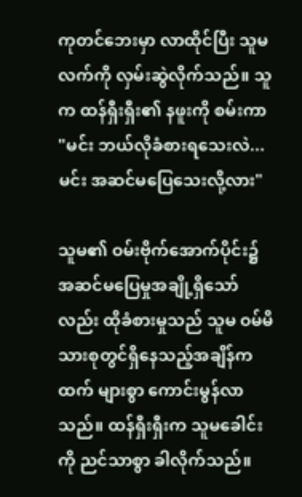ကုတင်ဘေးမှာ လာထိုင်ပြီး သူမလက်ကို လှမ်းဆွဲလိုက်သည်။ သူက ထန်ရှီးရှီး၏ နဖူးကို စမ်းကာ "မင်း ဘယ်လိုခံစားရသေးလဲ... မင်း အဆင်မပြေသေးလို့လား"

သူမ၏ ဝမ်းဗိုက်အောက်ပိုင်း၌ အဆင်မပြေမှုအချို့ရှိသော်လည်း ထိုခံစားမှုသည် သူမ ဝမ်မိသားစုတွင်ရှိနေသည့်အချိန်ကထက် များစွာ ကောင်းမွန်လာသည်။ ထန်ရှီးရှီးက သူမခေါင်းကို ညင်သာစွာ ခါလိုက်သည်။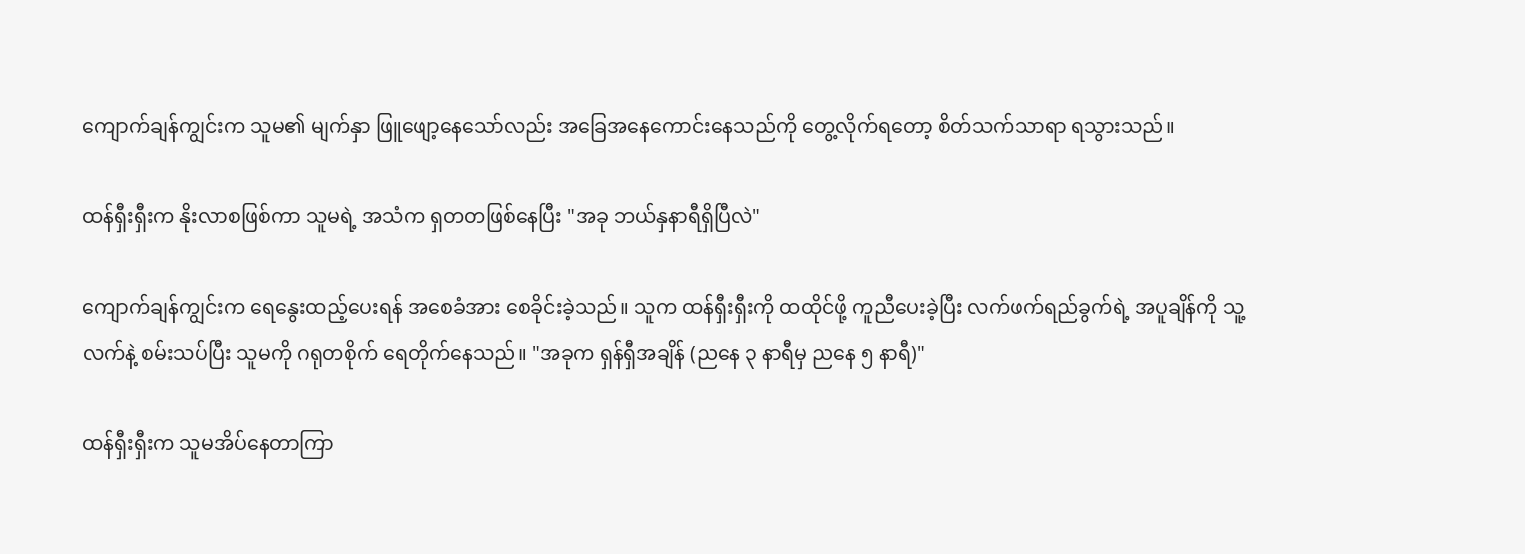ကျောက်ချန်ကျွင်းက သူမ၏ မျက်နှာ ဖြူဖျော့နေသော်လည်း အခြေအနေကောင်းနေသည်ကို တွေ့လိုက်ရတော့ စိတ်သက်သာရာ ရသွားသည်။

ထန်ရှီးရှီးက နိုးလာစဖြစ်ကာ သူမရဲ့ အသံက ရှတတဖြစ်နေပြီး "အခု ဘယ်နှနာရီရှိပြီလဲ"

ကျောက်ချန်ကျွင်းက ရေနွေးထည့်ပေးရန် အစေခံအား စေခိုင်းခဲ့သည်။ သူက ထန်ရှီးရှီးကို ထထိုင်ဖို့ ကူညီပေးခဲ့ပြီး လက်ဖက်ရည်ခွက်ရဲ့ အပူချိန်ကို သူ့လက်နဲ့ စမ်းသပ်ပြီး သူမကို ဂရုတစိုက် ရေတိုက်နေသည်။ "အခုက ရှန်ရှီအချိန် (ညနေ ၃ နာရီမှ ညနေ ၅ နာရီ)"

ထန်ရှီးရှီးက သူမအိပ်နေတာကြာ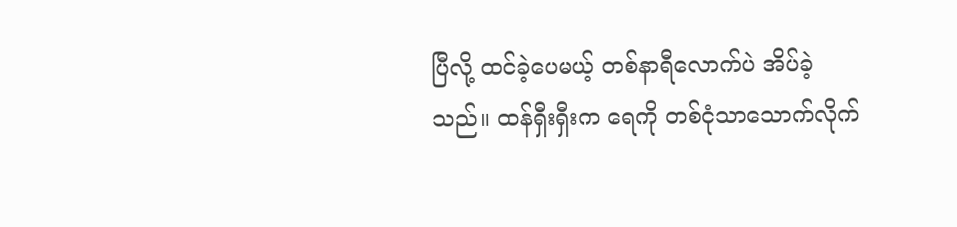ပြီလို့ ထင်ခဲ့ပေမယ့် တစ်နာရီလောက်ပဲ အိပ်ခဲ့သည်။ ထန်ရှီးရှီးက ရေကို တစ်ငုံသာသောက်လိုက်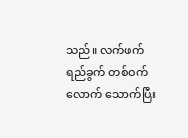သည်။ လက်ဖက်ရည်ခွက် တစ်ဝက်လောက် သောက်ပြီး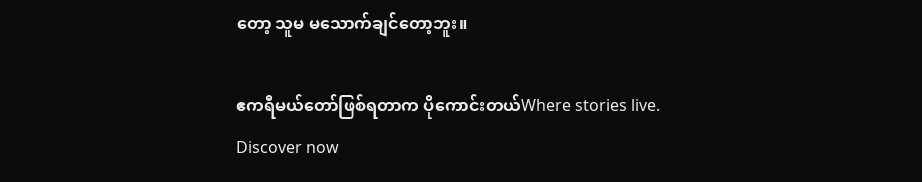တော့ သူမ မသောက်ချင်တော့ဘူး။

ဧကရီမယ်တော်ဖြစ်ရတာက ပိုကောင်းတယ်Where stories live. Discover now